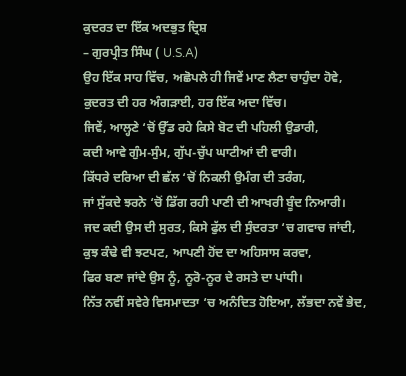ਕੁਦਰਤ ਦਾ ਇੱਕ ਅਦਭੁਤ ਦ੍ਰਿਸ਼
– ਗੁਰਪ੍ਰੀਤ ਸਿੰਘ ( U.S.A)
ਉਹ ਇੱਕ ਸਾਹ ਵਿੱਚ, ਅਛੋਪਲੇ ਹੀ ਜਿਵੇਂ ਮਾਣ ਲੈਣਾ ਚਾਹੁੰਦਾ ਹੋਵੇ,
ਕੁਦਰਤ ਦੀ ਹਰ ਅੰਗੜਾਈ, ਹਰ ਇੱਕ ਅਦਾ ਵਿੱਚ।
ਜਿਵੇਂ, ਆਲ੍ਹਣੇ ‘ਚੋਂ ਉੱਡ ਰਹੇ ਕਿਸੇ ਬੋਟ ਦੀ ਪਹਿਲੀ ਉਡਾਰੀ,
ਕਦੀ ਆਵੇ ਗੁੰਮ-ਸੁੰਮ, ਗੁੱਪ-ਚੁੱਪ ਘਾਟੀਆਂ ਦੀ ਵਾਰੀ।
ਕਿੱਧਰੇ ਦਰਿਆ ਦੀ ਛੱਲ ‘ਚੋਂ ਨਿਕਲੀ ਉਮੰਗ ਦੀ ਤਰੰਗ,
ਜਾਂ ਸੁੱਕਦੇ ਝਰਨੇ ‘ਚੋਂ ਡਿੱਗ ਰਹੀ ਪਾਣੀ ਦੀ ਆਖਰੀ ਬੂੰਦ ਨਿਆਰੀ।
ਜਦ ਕਦੀ ਉਸ ਦੀ ਸੁਰਤ, ਕਿਸੇ ਫੁੱਲ ਦੀ ਸੁੰਦਰਤਾ ‘ਚ ਗਵਾਚ ਜਾਂਦੀ,
ਕੁਝ ਕੰਢੇ ਵੀ ਝਟਪਟ, ਆਪਣੀ ਹੋਂਦ ਦਾ ਅਹਿਸਾਸ ਕਰਵਾ,
ਫਿਰ ਬਣਾ ਜਾਂਦੇ ਉਸ ਨੂੰ, ਨੂਰੋ-ਨੂਰ ਦੇ ਰਸਤੇ ਦਾ ਪਾਂਧੀ।
ਨਿੱਤ ਨਵੀਂ ਸਵੇਰੇ ਵਿਸਮਾਦਤਾ ‘ਚ ਅਨੰਦਿਤ ਹੋਇਆ, ਲੱਭਦਾ ਨਵੇਂ ਭੇਦ,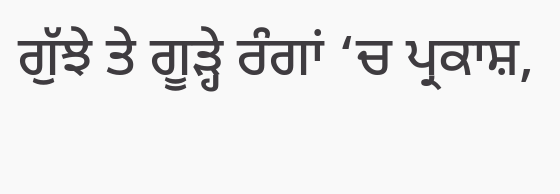ਗੁੱਝੇ ਤੇ ਗੂੜ੍ਹੇ ਰੰਗਾਂ ‘ਚ ਪ੍ਰਕਾਸ਼,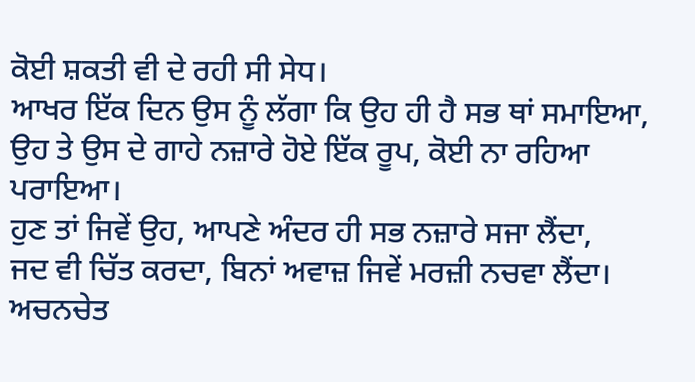ਕੋਈ ਸ਼ਕਤੀ ਵੀ ਦੇ ਰਹੀ ਸੀ ਸੇਧ।
ਆਖਰ ਇੱਕ ਦਿਨ ਉਸ ਨੂੰ ਲੱਗਾ ਕਿ ਉਹ ਹੀ ਹੈ ਸਭ ਥਾਂ ਸਮਾਇਆ,
ਉਹ ਤੇ ਉਸ ਦੇ ਗਾਹੇ ਨਜ਼ਾਰੇ ਹੋਏ ਇੱਕ ਰੂਪ, ਕੋਈ ਨਾ ਰਹਿਆ ਪਰਾਇਆ।
ਹੁਣ ਤਾਂ ਜਿਵੇਂ ਉਹ, ਆਪਣੇ ਅੰਦਰ ਹੀ ਸਭ ਨਜ਼ਾਰੇ ਸਜਾ ਲੈਂਦਾ,
ਜਦ ਵੀ ਚਿੱਤ ਕਰਦਾ, ਬਿਨਾਂ ਅਵਾਜ਼ ਜਿਵੇਂ ਮਰਜ਼ੀ ਨਚਵਾ ਲੈਂਦਾ।
ਅਚਨਚੇਤ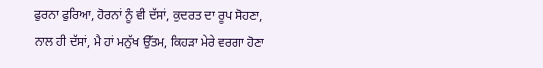ਫੁਰਨਾ ਫੁਰਿਆ, ਹੋਰਨਾਂ ਨੂੰ ਵੀ ਦੱਸਾਂ, ਕੁਦਰਤ ਦਾ ਰੂਪ ਸੋਹਣਾ,
ਨਾਲ ਹੀ ਦੱਸਾਂ, ਮੈ ਹਾਂ ਮਨੁੱਖ ਉੱਤਮ, ਕਿਹੜਾ ਮੇਰੇ ਵਰਗਾ ਹੋਣਾ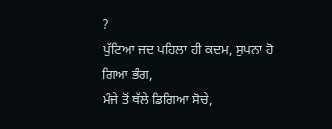?
ਪੁੱਟਿਆ ਜਦ ਪਹਿਲਾ ਹੀ ਕਦਮ, ਸੁਪਨਾ ਹੋ ਗਿਆ ਭੰਗ,
ਮੰਜੇ ਤੋਂ ਥੱਲੇ ਡਿਗਿਆ ਸੋਚੇ,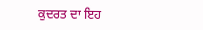ਕੁਦਰਤ ਦਾ ਇਹ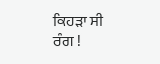ਕਿਹੜਾ ਸੀ ਰੰਗ !